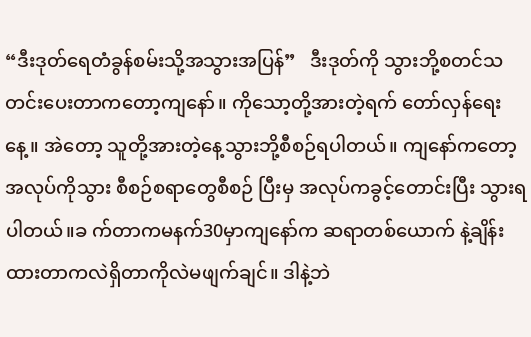“ဒီးဒုတ်ရေတံခွန်စမ်းသို့အသွားအပြန်”   ဒီးဒုတ်ကို သွားဘို့စတင်သတင်းပေးတာကတော့ကျနော်။ ကိုသော့တို့အားတဲ့ရက် တော်လှန်ရေးနေ့။ အဲတော့ သူတို့အားတဲ့နေ့သွားဘို့စီစဉ်ရပါတယ်။ ကျနော်ကတော့ အလုပ်ကိုသွား စီစဉ်စရာတွေစီစဉ် ပြီးမှ အလုပ်ကခွင့်တောင်းပြီး သွားရပါတယ်။ခ က်တာကမနက်30မှာကျနော်က ဆရာတစ်ယောက် နဲ့ချိန်းထားတာကလဲရှိတာကိုလဲမဖျက်ချင်။ ဒါနဲ့ဘဲ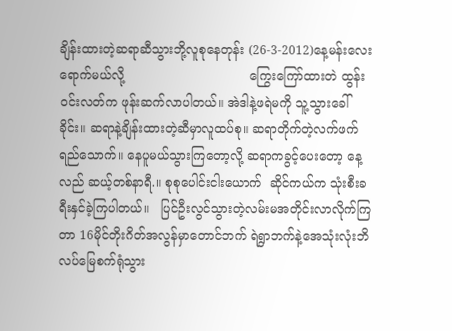ချိန်းထားတဲ့ဆရာဆီသွားဘို့လူစုနေတုန်း (26-3-2012)နေ့မန်းလေးရောက်မယ်လို့                                ကြွေးကြော်ထားတဲ ထွန်းဝင်းလတ်က ဖုန်းဆက်လာပါတယ်။ အဲဒါနဲ့ဖရဲမကို သူ့သွားခေါ်ခိုင်း။ ဆရာနဲ့ချိန်းထားတဲ့ဆီမှာလူထပ်စု။ ဆရာတိုက်တဲ့လက်ဖက်ရည်သောက်။ နေပူမယ်သွားကြတော့လို့ ဆရာကခွင့်ပေးတော့ နေ့လည် ဆယ့်တစ်နာရီ.။ စုစုပေါင်းငါးယောက်  ဆိုင်ကယ်က သုံးစီးခရီးနှင်ခဲ့ကြပါတယ်။   ပြင်ဦးလွင်သွားတဲ့လမ်းမအတိုင်းလာလိုက်ကြတာ 16မိုင်တိုးဂိတ်အလွန်မှာတောင်ဘက် ရဲရွာဘက်နဲ့အေသုံးလုံးဘိလပ်မြေစက်ရုံသွား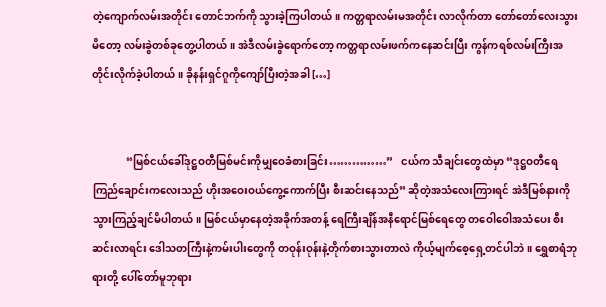တဲ့ကျောက်လမ်းအတိုင်း တောင်ဘက်ကို သွားခဲ့ကြပါတယ်။ ကတ္တရာလမ်းမအတိုင်း လာလိုက်တာ တော်တော်လေးသွားမိတော့ လမ်းခွဲတစ်ခုတွေ့ပါတယ်။ အဲဒီလမ်းခွဲရောက်တော့ ကတ္တရာလမ်းဖက်ကနေဆင်းပြီး ကွန်ကရစ်လမ်းကြီးအတိုင်းလိုက်ခဲ့ပါတယ်။ ခိုနန်းရှင်ဂူကိုကျော်ပြီးတဲ့အခါ […]


             “မြစ်ငယ်ခေါ်ဒုဋ္ဌဝတီမြစ်မင်းကိုမျှဝေခံစားခြင်း……………”   ငယ်က သီချင်းတွေထဲမှာ “ဒုဋ္ဌဝတီရေကြည်ချောင်းကလေးသည် ဟိုးအဝေးဝယ်ကွေ့ကောက်ပြီး စီးဆင်းနေသည်” ဆိုတဲ့အသံလေးကြားရင် အဲဒီမြစ်နားကို သွားကြည့်ချင်မိပါတယ်။ မြစ်ငယ်မှာနေတဲ့အခိုက်အတန့် ရေကြီးချိန်အနီရောင်မြစ်ရေတွေ တဝေါဝေါအသံပေး စီးဆင်းလာရင်း ဒေါသတကြီးနဲ့ကမ်းပါးတွေကို တဝုန်းဝုန်းနဲ့တိုက်စားသွားတာလဲ ကိုယ့်မျက်စေ့ရှေ့တင်ပါဘဲ။ ရွှေစာရံဘုရားတို့ ပေါ်တော်မူဘုရား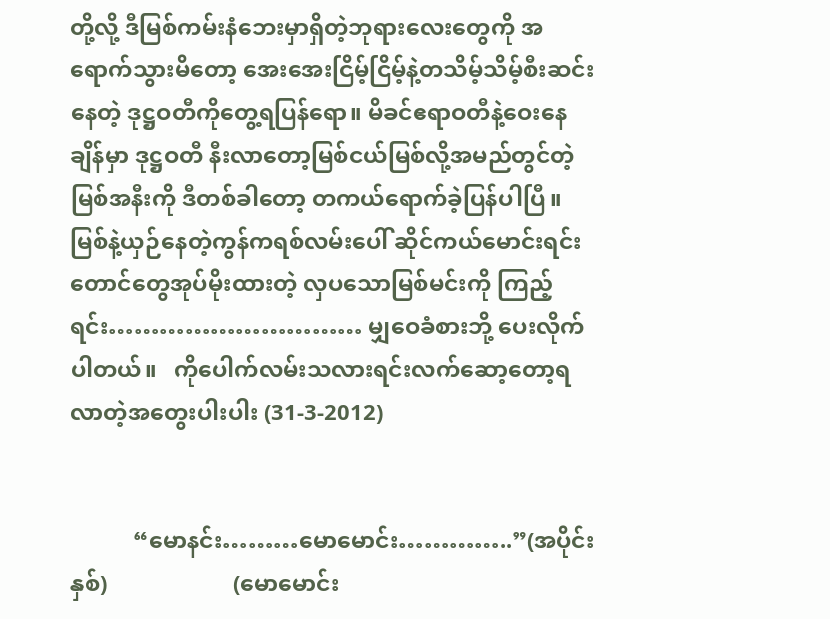တို့လို့ ဒီမြစ်ကမ်းနံဘေးမှာရှိတဲ့ဘုရားလေးတွေကို အရောက်သွားမိတော့ အေးအေးငြိမ့်ငြိမ့်နဲ့တသိမ့်သိမ့်စီးဆင်းနေတဲ့ ဒုဋ္ဌဝတီကိုတွေ့ရပြန်ရော။ မိခင်ဧရာဝတီနဲ့ဝေးနေချိန်မှာ ဒုဋ္ဌဝတီ နီးလာတော့မြစ်ငယ်မြစ်လို့အမည်တွင်တဲ့မြစ်အနီးကို ဒီတစ်ခါတော့ တကယ်ရောက်ခဲ့ပြန်ပါပြီ။ မြစ်နဲ့ယှဉ်နေတဲ့ကွန်ကရစ်လမ်းပေါ် ဆိုင်ကယ်မောင်းရင်းတောင်တွေအုပ်မိုးထားတဲ့ လှပသောမြစ်မင်းကို ကြည့်ရင်း………………………… မျှဝေခံစားဘို့ ပေးလိုက်ပါတယ်။   ကိုပေါက်လမ်းသလားရင်းလက်ဆော့တော့ရလာတဲ့အတွေးပါးပါး (31-3-2012)


           “မောနင်း………မောမောင်း…………..”(အပိုင်းနှစ်)                      (မောမောင်း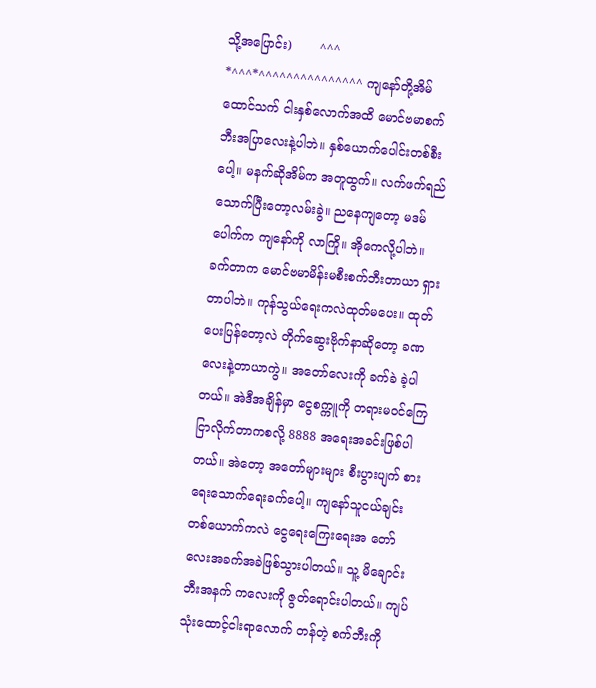သို့အပြောင်း)       ^^^ *^^^*^^^^^^^^^^^^^^^ ကျနော်တို့အိမ်ထောင်သက် ငါးနှစ်လောက်အထိ မောင်ဗမာစက်ဘီးအပြာလေးနဲ့ပါဘဲ။ နှစ်ယောက်ပေါင်းတစ်စီးပေါ့။ မနက်ဆိုအိမ်က အတူထွက်။ လက်ဖက်ရည်သောက်ပြီးတော့လမ်းခွဲ။ ညနေကျတော့ မဒမ်ပေါက်က ကျနော်ကို လာကြို။ အိုကေလို့ပါဘဲ။ ခက်တာက မောင်ဗမာမိန်းမစီးစက်ဘီးတာယာ ရှားတာပါဘဲ။ ကုန်သွယ်ရေးကလဲထုတ်မပေး။ ထုတ်ပေးပြန်တော့လဲ တိုက်ဆွေးဗိုက်နာဆိုတော့ ခဏလေးနဲ့တာယာကွဲ။ အတော်လေးကို ခက်ခဲ ခဲ့ပါတယ်။ အဲဒီအချိန်မှာ ငွေစက္ကူကို တရားမဝင်ကြေငြာလိုက်တာကစလို့ 8888 အရေးအခင်းဖြစ်ပါတယ်။ အဲတော့ အတော်များများ စီးပွားပျက် စားရေးသောက်ရေးခက်ပေါ့။ ကျနော်သူငယ်ချင်းတစ်ယောက်ကလဲ ငွေရေးကြေးရေးအ တော်လေးအခက်အခဲဖြစ်သွားပါတယ်။ သူ့ မိချောင်းဘီးအနက် ကလေးကို ဇွတ်ရောင်းပါတယ်။ ကျပ်သုံးထောင့်ငါးရာလောက် တန်တဲ့ စက်ဘီးကို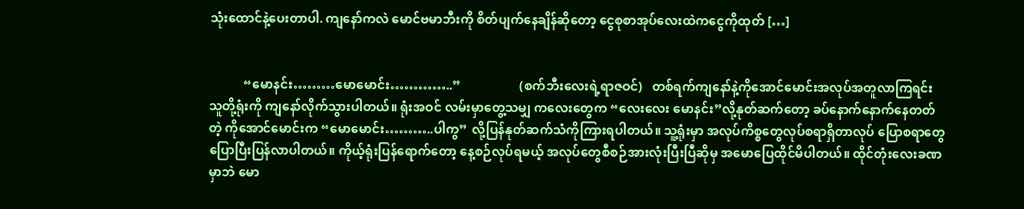သုံးထောင်နဲ့ပေးတာပါ. ကျနော်ကလဲ မောင်ဗမာဘီးကို စိတ်ပျက်နေချိန်ဆိုတော့ ငွေစုစာအုပ်လေးထဲကငွေကိုထုတ် […]


           “မောနင်း………မောမောင်း…………..”                   (စက်ဘီးလေးရဲ့ရာဇဝင်)   တစ်ရက်ကျနော်နဲ့ကိုအောင်မောင်းအလုပ်အတူလာကြရင်း သူတို့ရုံးကို ကျနော်လိုက်သွားပါတယ်။ ရုံးအဝင် လမ်းမှာတွေ့သမျှ ကလေးတွေက “လေးလေး မောနင်း”လို့နုတ်ဆက်တော့ ခပ်နောက်နောက်နေတတ်တဲ့ ကိုအောင်မောင်းက “မောမောင်း………..ပါကွ” လို့ပြန်နုတ်ဆက်သံကိုကြားရပါတယ်။ သူ့ရုံးမှာ အလုပ်ကိစ္စတွေလုပ်စရာရှိတာလုပ် ပြောစရာတွေပြောပြီးပြန်လာပါတယ်။ ကိုယ့်ရုံးပြန်ရောက်တော့ နေ့စဉ်လုပ်ရမယ့် အလုပ်တွေစီစဉ်အားလုံးပြီးပြီဆိုမှ အမောပြေထိုင်မိပါတယ်။ ထိုင်တုံးလေးခဏမှာဘဲ မော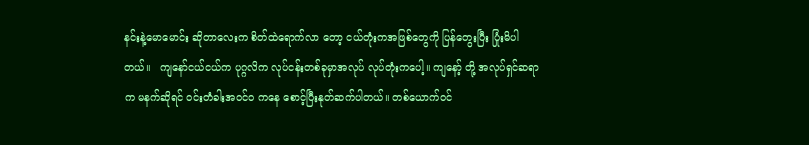နင်းနဲ့မောမောင်း ဆိုတာလေးက စိတ်ထဲရောက်လာ တော့ ငယ်တုံးကအဖြစ်တွေကို ပြန်တွေးပြီး ပြုံးမိပါတယ်။   ကျနော်ငယ်ငယ်က ပုဂ္ဂလိက လုပ်ငန်းတစ်ခုမှာအလုပ် လုပ်တုံးကပေါ့။ ကျနော့် တို့ အလုပ်ရှင်ဆရာက မနက်ဆိုရင် ဝင်းတံခါးအဝင်ဝ ကနေ စောင့်ပြီးနုတ်ဆက်ပါတယ်။ တစ်ယောက်ဝင်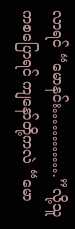လာရင် “မောနင်း………….”လို့သူကစပြောရင် ကျနော်တို့ကလဲ “မော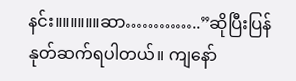နင်း။။။။။။ဆာ…………..”ဆိုပြီးပြန်နုတ်ဆက်ရပါတယ်။ ကျနော်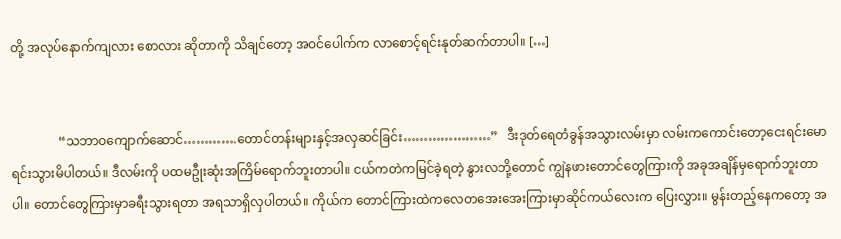တို့ အလုပ်နောက်ကျလား စောလား ဆိုတာကို သိချင်တော့ အဝင်ပေါက်က လာစောင့်ရင်းနုတ်ဆက်တာပါ။ […]


               “သဘာဝကျောက်ဆောင်………….တောင်တန်းများနှင့်အလှဆင်ခြင်း…………………”   ဒီးဒုတ်ရေတံခွန်အသွားလမ်းမှာ လမ်းကကောင်းတော့ငေးရင်းမောရင်းသွားမိပါတယ်။ ဒီလမ်းကို ပထမဦုးဆုံးအကြိမ်ရောက်ဘူးတာပါ။ ငယ်ကတဲကမြင်ခဲ့ရတဲ့ နွားလဘို့တောင် ကျွဲနဖားတောင်တွေကြားကို အခုအချိန်မှရောက်ဘူးတာပါ။ တောင်တွေကြားမှာခရီးသွားရတာ အရသာရှိလှပါတယ်။ ကိုယ်က တောင်ကြားထဲကလေတအေးအေးကြားမှာဆိုင်ကယ်လေးက ပြေးလွှား။ မွန်းတည့်နေကတော့ အ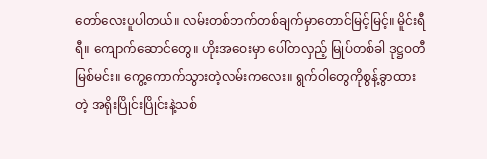တော်လေးပူပါတယ်။ လမ်းတစ်ဘက်တစ်ချက်မှာတောင်မြင့်မြင့်။ မိူင်းရီရီ။ ကျောက်ဆောင်တွေ။ ဟိုးအဝေးမှာ ပေါ်တလှည့် မြုပ်တစ်ခါ ဒုဋ္ဌဝတီမြစ်မင်း။ ကွေ့ကောက်သွားတဲ့လမ်းကလေး။ ရွက်ဝါတွေကိုစွန့်ခွာထားတဲ့ အရိုးပြိုင်းပြိုင်းနဲ့သစ်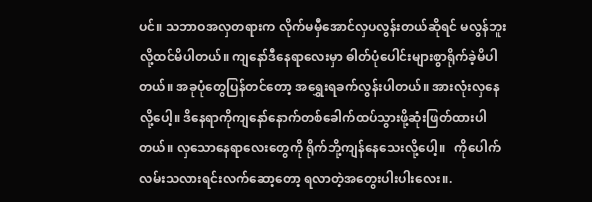ပင်။ သဘာဝအလှတရားက လိုက်မမှီအောင်လှပလွန်းတယ်ဆိုရင် မလွန်ဘူးလို့ထင်မိပါတယ်။ ကျနော်ဒီနေရာလေးမှာ ဓါတ်ပုံပေါင်းများစွာရိုက်ခဲ့မိပါတယ်။ အခုပုံတွေပြန်တင်တော့ အရွှေးရခက်လွန်းပါတယ်။ အားလုံးလှနေလို့ပေါ့။ ဒိနေရာကိုကျနော်နောက်တစ်ခေါက်ထပ်သွားဖို့ဆုံးဖြတ်ထားပါတယ်။ လှသောနေရာလေးတွေကို ရိုက်ဘို့ကျန်နေသေးလို့ပေါ့။   ကိုပေါက်လမ်းသလားရင်းလက်ဆော့တော့ ရလာတဲ့အတွေးပါးပါးလေး။.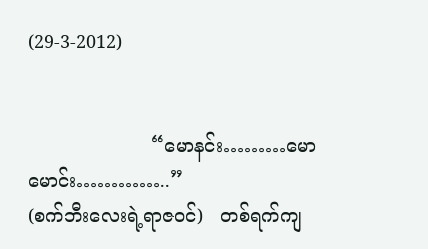(29-3-2012)


                     “မောနင်း………မောမောင်း…………..”                            (စက်ဘီးလေးရဲ့ရာဇဝင်)   တစ်ရက်ကျ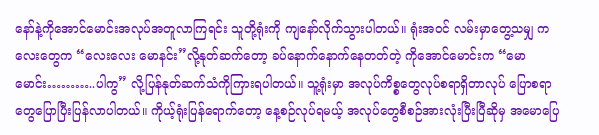နော်နဲ့ကိုအောင်မောင်းအလုပ်အတူလာကြရင်း သူတို့ရုံးကို ကျနော်လိုက်သွားပါတယ်။ ရုံးအဝင် လမ်းမှာတွေ့သမျှ ကလေးတွေက “လေးလေး မောနင်း”လို့နုတ်ဆက်တော့ ခပ်နောက်နောက်နေတတ်တဲ့ ကိုအောင်မောင်းက “မောမောင်း………..ပါကွ” လို့ပြန်နုတ်ဆက်သံကိုကြားရပါတယ်။ သူ့ရုံးမှာ အလုပ်ကိစ္စတွေလုပ်စရာရှိတာလုပ် ပြောစရာတွေပြောပြီးပြန်လာပါတယ်။ ကိုယ့်ရုံးပြန်ရောက်တော့ နေ့စဉ်လုပ်ရမယ့် အလုပ်တွေစီစဉ်အားလုံးပြီးပြီဆိုမှ အမောပြေ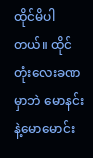ထိုင်မိပါတယ်။ ထိုင်တုံးလေးခဏမှာဘဲ မောနင်းနဲ့မောမောင်း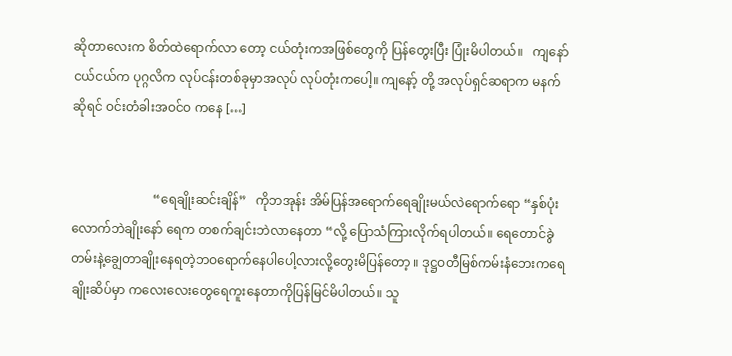ဆိုတာလေးက စိတ်ထဲရောက်လာ တော့ ငယ်တုံးကအဖြစ်တွေကို ပြန်တွေးပြီး ပြုံးမိပါတယ်။   ကျနော်ငယ်ငယ်က ပုဂ္ဂလိက လုပ်ငန်းတစ်ခုမှာအလုပ် လုပ်တုံးကပေါ့။ ကျနော့် တို့ အလုပ်ရှင်ဆရာက မနက်ဆိုရင် ဝင်းတံခါးအဝင်ဝ ကနေ […]


                          “ရေချိုးဆင်းချိန်”   ကိုဘအုန်း အိမ်ပြန်အရောက်ရေချိုးမယ်လဲရောက်ရော “နှစ်ပုံးလောက်ဘဲချိုးနော် ရေက တစက်ချင်းဘဲလာနေတာ “လို့ ပြောသံကြားလိုက်ရပါတယ်။ ရေတောင်ခွဲတမ်းနဲ့ချွေတာချိုးနေရတဲ့ဘဝရောက်နေပါပေါ့လားလို့တွေးမိပြန်တော့ ။ ဒုဋ္ဌဝတီမြစ်ကမ်းနံဘေးကရေချိုးဆိပ်မှာ ကလေးလေးတွေရေကူးနေတာကိုပြန်မြင်မိပါတယ်။ သူ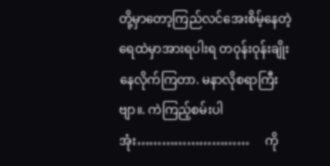တို့မှာတော့ကြည်လင်အေးစိမ့်နေတဲ့ရေထဲမှာအားရပါးရ တဝုန်းဝုန်းချိုးနေလိုက်ကြတာ. မနာလိုစရာကြီးဗျာ။. ကဲကြည့်စမ်းပါအုံး………………………     ကို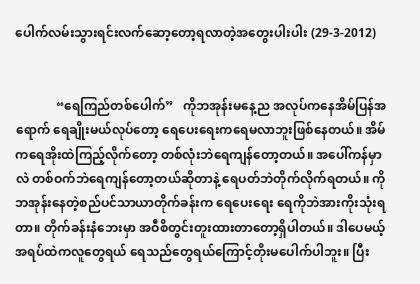ပေါက်လမ်းသွားရင်းလက်ဆော့တော့ရလာတဲ့အတွေးပါးပါး (29-3-2012)


             “ရေကြည်တစ်ပေါက်”   ကိုဘအုန်းမနေ့ည အလုပ်ကနေအိမ်ပြန်အရောက် ရေချိုးမယ်လုပ်တော့ ရေပေးရေးကရေမလာဘူးဖြစ်နေတယ်။ အိမ်ကရေအိုးထဲကြည့်လိုက်တော့ တစ်လုံးဘဲရေကျန်တော့တယ်။ အပေါ်ကန်မှာလဲ တစ်ဝက်ဘဲရေကျန်တော့တယ်ဆိုတာနဲ့ ရေပတ်ဘဲတိုက်လိုက်ရတယ်။ ကိုဘအုန်းနေတဲ့စည်ပင်သာယာတိုက်ခန်းက ရေပေးရေး ရေကိုဘဲအားကိုးသုံးရတာ။ တိုက်ခန်းနံဘေးမှာ အဝီစိတွင်းတူးထားတာတော့ရှိပါတယ်။ ဒါပေမယ့် အရပ်ထဲကလူတွေရယ် ရေသည်တွေရယ်ကြောင့်တိုးမပေါက်ပါဘူး။ ပြီး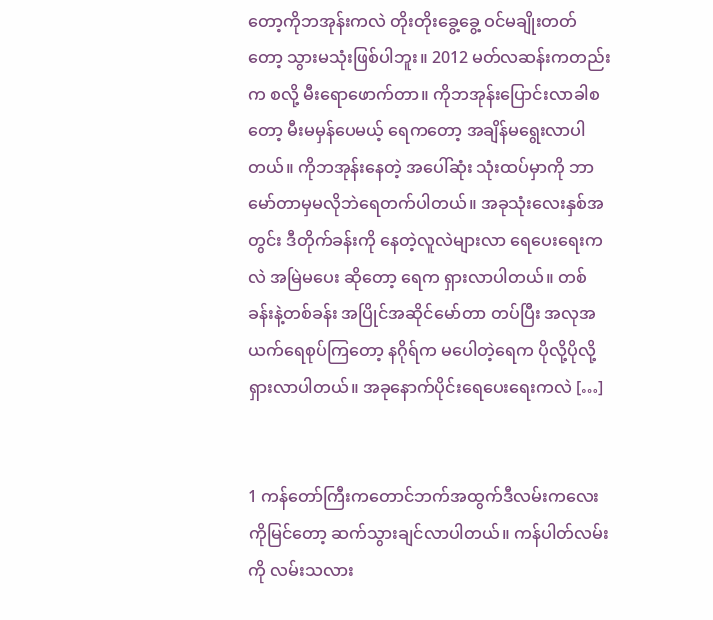တော့ကိုဘအုန်းကလဲ တိုးတိုးခွေ့ခွေ့ ဝင်မချိုးတတ်တော့ သွားမသုံးဖြစ်ပါဘူး။ 2012 မတ်လဆန်းကတည်းက စလို့ မီးရောဖောက်တာ။ ကိုဘအုန်းပြောင်းလာခါစတော့ မီးမမှန်ပေမယ့် ရေကတော့ အချိန်မရွေးလာပါတယ်။ ကိုဘအုန်းနေတဲ့ အပေါ်ဆုံး သုံးထပ်မှာကို ဘာမော်တာမှမလိုဘဲရေတက်ပါတယ်။ အခုသုံးလေးနှစ်အတွင်း ဒီတိုက်ခန်းကို နေတဲ့လူလဲများလာ ရေပေးရေးကလဲ အမြဲမပေး ဆိုတော့ ရေက ရှားလာပါတယ်။ တစ်ခန်းနဲ့တစ်ခန်း အပြိုင်အဆိုင်မော်တာ တပ်ပြီး အလုအယက်ရေစုပ်ကြတော့ နဂိုရ်က မပေါတဲ့ရေက ပိုလို့ပိုလို့ရှားလာပါတယ်။ အခုနောက်ပိုင်းရေပေးရေးကလဲ […]


1 ကန်တော်ကြီးကတောင်ဘက်အထွက်ဒီလမ်းကလေးကိုမြင်တော့ ဆက်သွားချင်လာပါတယ်။ ကန်ပါတ်လမ်းကို လမ်းသလား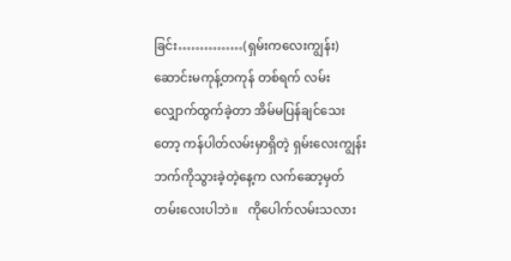ခြင်း……………(ရှမ်းကလေးကျွန်း) ဆောင်းမကုန့်တကုန် တစ်ရက် လမ်းလျှောက်ထွက်ခဲ့တာ အိမ်မပြန်ချင်သေးတော့ ကန်ပါတ်လမ်းမှာရှိတဲ့ ရှမ်းလေးကျွန်းဘက်ကိုသွားခဲ့တဲ့နေ့က လက်ဆော့မှတ်တမ်းလေးပါဘဲ။   ကိုပေါက်လမ်းသလား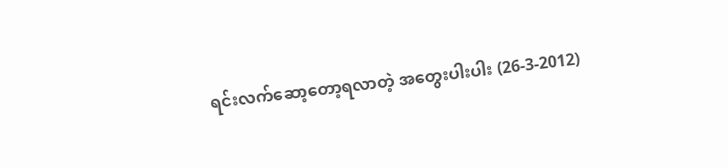ရင်းလက်ဆော့တော့ရလာတဲ့ အတွေးပါးပါး (26-3-2012)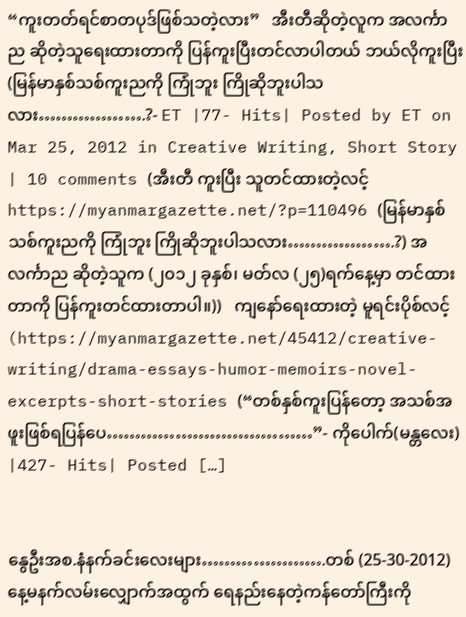“ကူးတတ်ရင်စာတပုဒ်ဖြစ်သတဲ့လား”   အီးတီဆိုတဲ့လူက အလင်္ကာည ဆိုတဲ့သူရေးထားတာကို ပြန်ကူးပြီးတင်လာပါတယ် ဘယ်လိုကူးပြီး   (မြန်မာနှစ်သစ်ကူးညကို ကြုံဘူး ကြိုဆိုဘူးပါသလား……………….?- ET |77- Hits| Posted by ET on Mar 25, 2012 in Creative Writing, Short Story | 10 comments (အီးတီ ကူးပြီး သူတင်ထားတဲ့လင့် https://myanmargazette.net/?p=110496 (မြန်မာနှစ်သစ်ကူးညကို ကြုံဘူး ကြိုဆိုဘူးပါသလား……………….?) အလင်္ကာည ဆိုတဲ့သူက (၂၀၁၂ ခုနှစ်၊ မတ်လ (၂၅)ရက်နေ့မှာ တင်ထားတာကို ပြန်ကူးတင်ထားတာပါ။))   ကျနော်ရေးထားတဲ့ မူရင်းပိုစ်လင့် (https://myanmargazette.net/45412/creative-writing/drama-essays-humor-memoirs-novel-excerpts-short-stories (“တစ်နှစ်ကူးပြန်တော့ အသစ်အဖူးဖြစ်ရပြန်ပေ………………………………”- ကိုပေါက်(မန္တလေး) |427- Hits| Posted […]


နွေဦးအစ.နံနက်ခင်းလေးများ………………….တစ် (25-30-2012)နေ့မနက်လမ်းလျှောက်အထွက် ရေနည်းနေတဲ့ကန်တော်ကြီးကို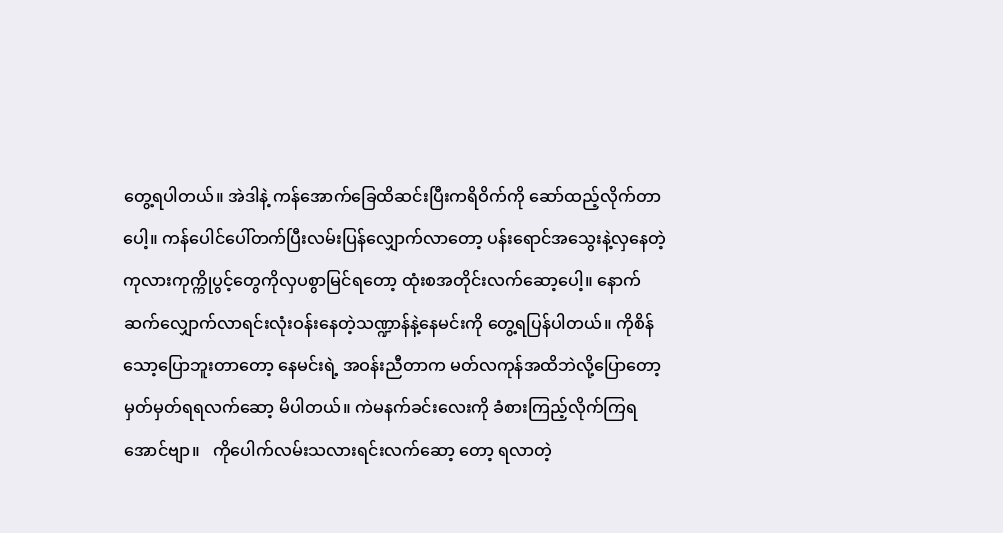တွေ့ရပါတယ်။ အဲဒါနဲ့ ကန်အောက်ခြေထိဆင်းပြီးကရိဝိက်ကို ဆော်ထည့်လိုက်တာပေါ့။ ကန်ပေါင်ပေါ်တက်ပြီးလမ်းပြန်လျှောက်လာတော့ ပန်းရောင်အသွေးနဲ့လှနေတဲ့ ကုလားကုက္ကိုပွင့်တွေကိုလှပစွာမြင်ရတော့ ထုံးစအတိုင်းလက်ဆော့ပေါ့။ နောက်ဆက်လျှောက်လာရင်းလုံးဝန်းနေတဲ့သဏ္ဍာန်နဲ့နေမင်းကို တွေ့ရပြန်ပါတယ်။ ကိုစိန်သော့ပြောဘူးတာတော့ နေမင်းရဲ့ အဝန်းညီတာက မတ်လကုန်အထိဘဲလို့ပြောတော့ မှတ်မှတ်ရရလက်ဆော့ မိပါတယ်။ ကဲမနက်ခင်းလေးကို ခံစားကြည့်လိုက်ကြရအောင်ဗျာ။   ကိုပေါက်လမ်းသလားရင်းလက်ဆော့ တော့ ရလာတဲ့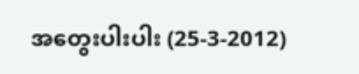အတွေးပါးပါး (25-3-2012)